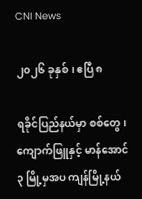CNI News

၂၀၂၆ ခုနှစ်၊ ဧပြီ ၈

ရခိုင်ပြည်နယ်မှာ စစ်တွေ၊ ကျောက်ဖြူနှင့် မာန်အောင် ၃ မြို့မှအပ ကျန်မြို့နယ်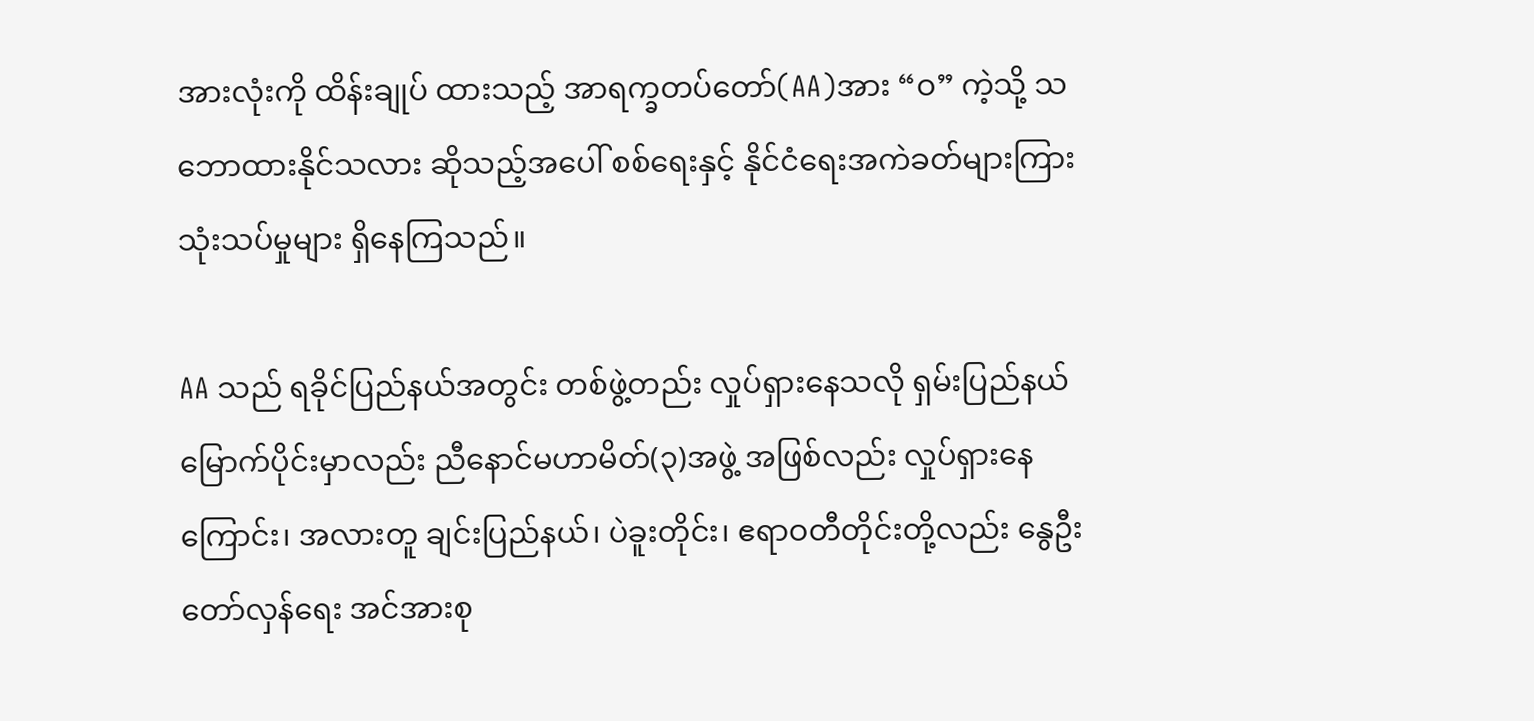အားလုံးကို ထိန်းချုပ် ထားသည့် အာရက္ခတပ်တော်(AA)အား “ဝ” ကဲ့သို့ သဘောထားနိုင်သလား ဆိုသည့်အပေါ် စစ်ရေးနှင့် နိုင်ငံရေးအကဲခတ်များကြား သုံးသပ်မှုများ ရှိနေကြသည်။

AA သည် ရခိုင်ပြည်နယ်အတွင်း တစ်ဖွဲ့တည်း လှုပ်ရှားနေသလို ရှမ်းပြည်နယ်မြောက်ပိုင်းမှာလည်း ညီနောင်မဟာမိတ်(၃)အဖွဲ့ အဖြစ်လည်း လှုပ်ရှားနေကြောင်း၊ အလားတူ ချင်းပြည်နယ်၊ ပဲခူးတိုင်း၊ ဧရာဝတီတိုင်းတို့လည်း နွေဦးတော်လှန်ရေး အင်အားစု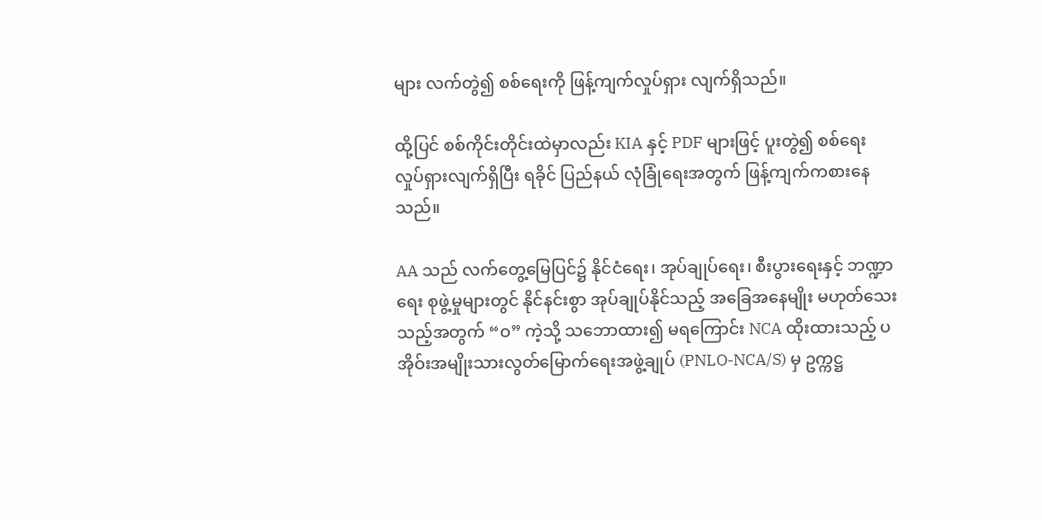များ လက်တွဲ၍ စစ်ရေးကို ဖြန့်ကျက်လှုပ်ရှား လျက်ရှိသည်။

ထို့ပြင် စစ်ကိုင်းတိုင်းထဲမှာလည်း KIA နှင့် PDF များဖြင့် ပူးတွဲ၍ စစ်ရေး လှုပ်ရှားလျက်ရှိပြီး ရခိုင် ပြည်နယ် လုံခြုံရေးအတွက် ဖြန့်ကျက်ကစားနေသည်။

AA သည် လက်တွေ့မြေပြင်၌ နိုင်ငံရေး၊ အုပ်ချုပ်ရေး၊ စီးပွားရေးနှင့် ဘဏ္ဍာရေး စုဖွဲ့မှုများတွင် နိုင်နင်းစွာ အုပ်ချုပ်နိုင်သည့် အခြေအနေမျိုး မဟုတ်သေးသည့်အတွက် “ဝ” ကဲ့သို့ သဘောထား၍ မရကြောင်း NCA ထိုးထားသည့် ပအိုဝ်းအမျိုးသားလွတ်မြောက်ရေးအဖွဲ့ချုပ် (PNLO-NCA/S) မှ ဥက္ကဋ္ဌ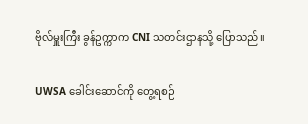ဗိုလ်မှူးကြီး ခွန်ဥက္ကာက CNI သတင်းဌာနသို့ ပြောသည်။

UWSA ခေါင်းဆောင်ကို တွေ့ရစဉ်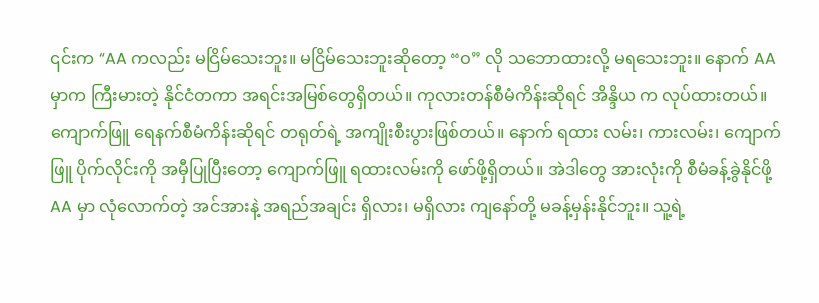၎င်းက “AA ကလည်း မငြိမ်သေးဘူး။ မငြိမ်သေးဘူးဆိုတော့ “ဝ” လို သဘောထားလို့ မရသေးဘူး။ နောက် AA မှာက ကြီးမားတဲ့ နိုင်ငံတကာ အရင်းအမြစ်တွေရှိတယ်။ ကုလားတန်စီမံကိန်းဆိုရင် အိန္ဒိယ က လုပ်ထားတယ်။ ကျောက်ဖြူ ရေနက်စီမံကိန်းဆိုရင် တရုတ်ရဲ့ အကျိုးစီးပွားဖြစ်တယ်။ နောက် ရထား လမ်း၊ ကားလမ်း၊ ကျောက်ဖြူ ပိုက်လိုင်းကို အမှီပြုပြီးတော့ ကျောက်ဖြူ ရထားလမ်းကို ဖော်ဖို့ရှိတယ်။ အဲဒါတွေ အားလုံးကို စီမံခန့်ခွဲနိုင်ဖို့ AA မှာ လုံလောက်တဲ့ အင်အားနဲ့ အရည်အချင်း ရှိလား၊ မရှိလား ကျနော်တို့ မခန့်မှန်းနိုင်ဘူး။ သူ့ရဲ့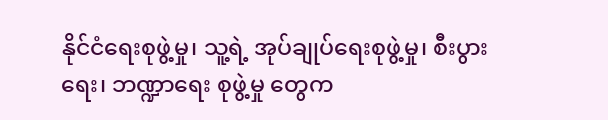နိုင်ငံရေးစုဖွဲ့မှု၊ သူ့ရဲ့ အုပ်ချုပ်ရေးစုဖွဲ့မှု၊ စီးပွားရေး၊ ဘဏ္ဍာရေး စုဖွဲ့မှု တွေက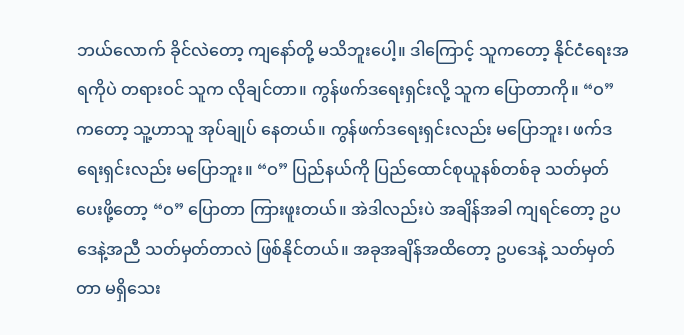ဘယ်လောက် ခိုင်လဲတော့ ကျနော်တို့ မသိဘူးပေါ့။ ဒါကြောင့် သူကတော့ နိုင်ငံရေးအရကိုပဲ တရားဝင် သူက လိုချင်တာ။ ကွန်ဖက်ဒရေးရှင်းလို့ သူက ပြောတာကို။ “ဝ” ကတော့ သူ့ဟာသူ အုပ်ချုပ် နေတယ်။ ကွန်ဖက်ဒရေးရှင်းလည်း မပြောဘူး၊ ဖက်ဒရေးရှင်းလည်း မပြောဘူး။ “ဝ” ပြည်နယ်ကို ပြည်ထောင်စုယူနစ်တစ်ခု သတ်မှတ်ပေးဖို့တော့ “ဝ” ပြောတာ ကြားဖူးတယ်။ အဲဒါလည်းပဲ အချိန်အခါ ကျရင်တော့ ဥပဒေနဲ့အညီ သတ်မှတ်တာလဲ ဖြစ်နိုင်တယ်။ အခုအချိန်အထိတော့ ဥပဒေနဲ့ သတ်မှတ်တာ မရှိသေး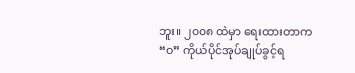ဘူး။ ၂၀၀၈ ထဲမှာ ရေးထားတာက “ဝ” ကိုယ်ပိုင်အုပ်ချုပ်ခွင့်ရ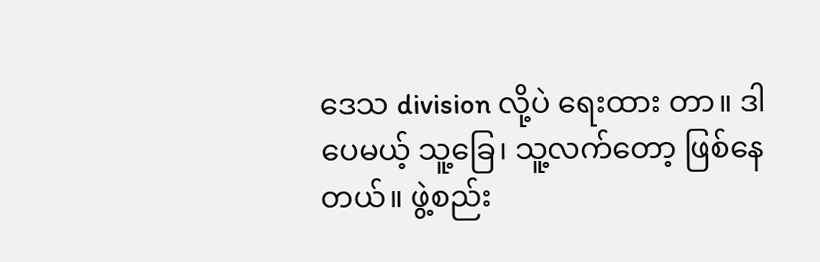ဒေသ division လို့ပဲ ရေးထား တာ။ ဒါပေမယ့် သူ့ခြေ၊ သူ့လက်တော့ ဖြစ်နေတယ်။ ဖွဲ့စည်း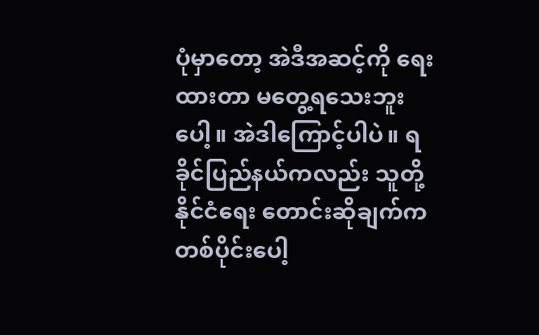ပုံမှာတော့ အဲဒီအဆင့်ကို ရေးထားတာ မတွေ့ရသေးဘူးပေါ့။ အဲဒါကြောင့်ပါပဲ။ ရခိုင်ပြည်နယ်ကလည်း သူတို့နိုင်ငံရေး တောင်းဆိုချက်က တစ်ပိုင်းပေါ့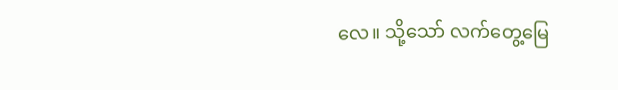လေ။ သို့သော် လက်တွေ့မြေ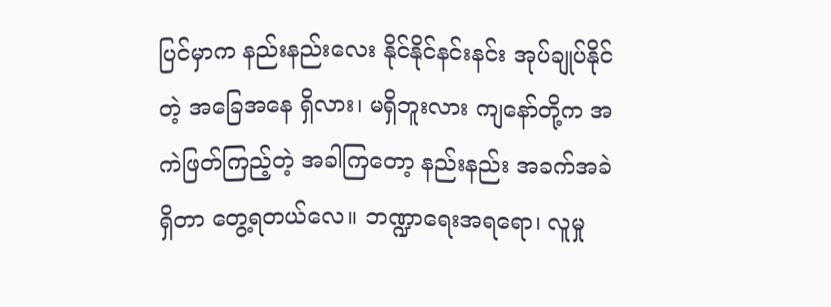ပြင်မှာက နည်းနည်းလေး နိုင်နိုင်နင်းနင်း အုပ်ချုပ်နိုင်တဲ့ အခြေအနေ ရှိလား၊ မရှိဘူးလား ကျနော်တို့က အကဲဖြတ်ကြည့်တဲ့ အခါကြ‌တော့ နည်းနည်း အခက်အခဲ ရှိတာ တွေ့ရတယ်လေ။ ဘဏ္ဍာရေးအရရော၊ လူမှု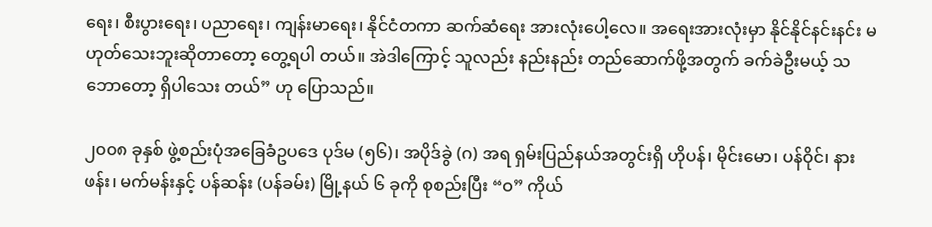ရေး၊ စီးပွားရေး၊ ပညာရေး၊ ကျန်းမာရေး၊ နိုင်ငံတကာ ဆက်ဆံရေး အားလုံးပေါ့လေ။ အရေးအားလုံးမှာ နိုင်နိုင်နင်းနင်း မဟုတ်သေးဘူးဆိုတာတော့ တွေ့ရပါ တယ်။ အဲဒါကြောင့် သူလည်း နည်းနည်း တည်ဆောက်ဖို့အတွက် ခက်ခဲဦးမယ့် သဘောတော့ ရှိပါသေး တယ်” ဟု ပြောသည်။

၂၀၀၈ ခုနှစ် ဖွဲ့စည်းပုံအခြေခံဥပဒေ ပုဒ်မ (၅၆)၊ အပိုဒ်ခွဲ (ဂ) အရ ရှမ်းပြည်နယ်အတွင်းရှိ ဟိုပန်၊ မိုင်းမော၊ ပန်ဝိုင်၊ နားဖန်း၊ မက်မန်းနှင့် ပန်ဆန်း (ပန်ခမ်း) မြို့နယ် ၆ ခုကို စုစည်းပြီး “ဝ” ကိုယ်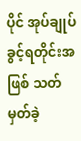ပိုင် အုပ်ချုပ်ခွင့်ရတိုင်းအဖြစ် သတ်မှတ်ခဲ့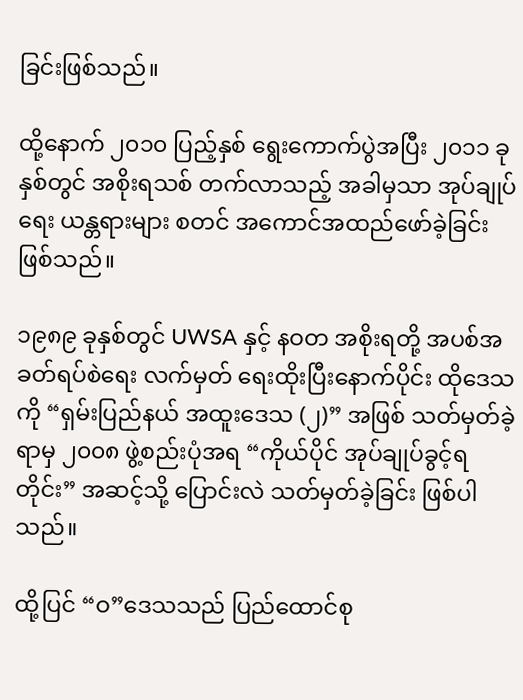ခြင်းဖြစ်သည်။

ထို့နောက် ၂၀၁၀ ပြည့်နှစ် ရွေးကောက်ပွဲအပြီး ၂၀၁၁ ခုနှစ်တွင် အစိုးရသစ် တက်လာသည့် အခါမှသာ အုပ်ချုပ်ရေး ယန္တရားများ စတင် အကောင်အထည်ဖော်ခဲ့ခြင်း ဖြစ်သည်။

၁၉၈၉ ခုနှစ်တွင် UWSA နှင့် နဝတ အစိုးရတို့ အပစ်အခတ်ရပ်စဲရေး လက်မှတ် ရေးထိုးပြီးနောက်ပိုင်း ထိုဒေသကို “ရှမ်းပြည်နယ် အထူးဒေသ (၂)” အဖြစ် သတ်မှတ်ခဲ့ရာမှ ၂၀၀၈ ဖွဲ့စည်းပုံအရ “ကိုယ်ပိုင် အုပ်ချုပ်ခွင့်ရတိုင်း” အဆင့်သို့ ပြောင်းလဲ သတ်မှတ်ခဲ့ခြင်း ဖြစ်ပါသည်။

ထို့ပြင် “ဝ”ဒေသသည် ပြည်ထောင်စု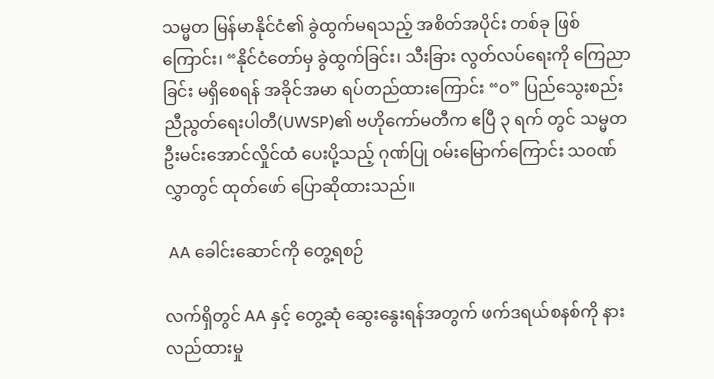သမ္မတ မြန်မာနိုင်ငံ၏ ခွဲထွက်မရသည့် အစိတ်အပိုင်း တစ်ခု ဖြစ် ကြောင်း၊ “နိုင်ငံတော်မှ ခွဲထွက်ခြင်း၊ သီးခြား လွတ်လပ်ရေးကို ကြေညာခြင်း မရှိစေရန် အခိုင်အမာ ရပ်တည်ထားကြောင်း “ဝ” ပြည်သွေးစည်းညီညွတ်ရေးပါတီ(UWSP)၏ ဗဟိုကော်မတီက ဧပြီ ၃ ရက် တွင် သမ္မတ ဦးမင်းအောင်လှိုင်ထံ ပေးပို့သည့် ဂုဏ်ပြု ဝမ်းမြောက်ကြောင်း သဝဏ်လွှာတွင် ထုတ်ဖော် ပြောဆိုထားသည်။

 AA ခေါင်းဆောင်ကို တွေ့ရစဉ်

လက်ရှိတွင် AA နှင့် တွေ့ဆုံ ဆွေးနွေးရန်အတွက် ဖက်ဒရယ်စနစ်ကို နားလည်ထားမှု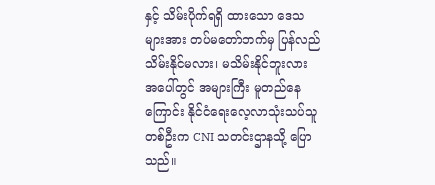နှင့် သိမ်းပိုက်ရရှိ ထားသော ဒေသများအား တပ်မတော်ဘက်မှ ပြန်လည် သိမ်းနိုင်မလား၊ မသိမ်းနိုင်ဘူးလား အပေါ်တွင် အများကြီး မူတည်နေကြောင်း နိုင်ငံရေးလေ့လာသုံးသပ်သူတစ်ဦးက CNI သတင်းဌာနသို့ ပြောသည်။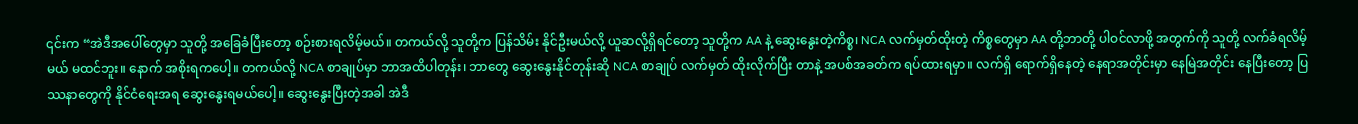၎င်းက “အဲဒီအပေါ်တွေမှာ သူတို့ အခြေခံပြီးတော့ စဉ်းစားရလိမ့်မယ်။ တကယ်လို့ သူတို့က ပြန်သိမ်း နိုင်ဦးမယ်လို့ ယူဆလို့ရှိရင်တော့ သူတို့က AA နဲ့ ဆွေးနွေးတဲ့ကိစ္စ၊ NCA လက်မှတ်ထိုးတဲ့ ကိစ္စတွေမှာ AA တို့ဘာတို့ ပါဝင်လာဖို့ အတွက်ကို သူတို့ လက်ခံရလိမ့်မယ် မထင်ဘူး။ နောက် အစိုးရကပေါ့။ တကယ်လို့ NCA စာချုပ်မှာ ဘာအထိပါတုန်း၊ ဘာတွေ ဆွေးနွေးနိုင်တုန်းဆို NCA စာချုပ် လက်မှတ် ထိုးလိုက်ပြီး တာနဲ့ အပစ်အခတ်က ရပ်ထားရမှာ။ လက်ရှိ ရောက်ရှိနေတဲ့ နေရာအတိုင်းမှာ နေမြဲအတိုင်း နေပြီးတော့ ပြဿနာတွေကို နိုင်ငံရေးအရ ဆွေးနွေးရမယ်ပေါ့။ ဆွေးနွေးပြီးတဲ့အခါ အဲဒီ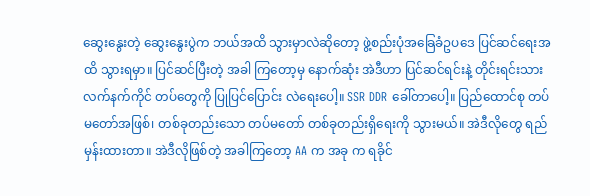ဆွေးနွေးတဲ့ ဆွေးနွေးပွဲက ဘယ်အထိ သွားမှာလဲဆိုတော့ ဖွဲ့စည်းပုံအခြေခံဥပဒေ ပြင်ဆင်ရေးအထိ သွားရမှာ။ ပြင်ဆင်ပြီးတဲ့ အခါ ကြတော့မှ နောက်ဆုံး အဲဒီဟာ ပြင်ဆင်ရင်းနဲ့ တိုင်းရင်းသားလက်နက်ကိုင် တပ်တွေကို ပြုပြင်ပြောင်း လဲရေးပေါ့။ SSR DDR ခေါ်တာပေါ့။ ပြည်ထောင်စု တပ်မတော်အဖြစ်၊ တစ်ခုတည်းသော တပ်မတော် တစ်ခုတည်းရှိရေးကို သွားမယ်။ အဲဒီလိုတွေ ရည်မှန်းထားတာ။ အဲဒီလိုဖြစ်တဲ့ အခါကြတော့ AA က အခု က ရခိုင်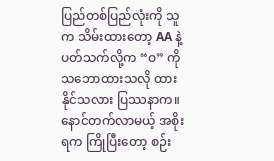ပြည်တစ်ပြည်လုံးကို သူက သိမ်းထားတော့ AA နဲ့ပတ်သက်လို့က “ဝ” ကို သဘောထားသလို ထားနိုင်သလား ပြဿနာက။ နောင်တက်လာမယ့် အစိုးရက ကြိုပြီးတော့ စဉ်း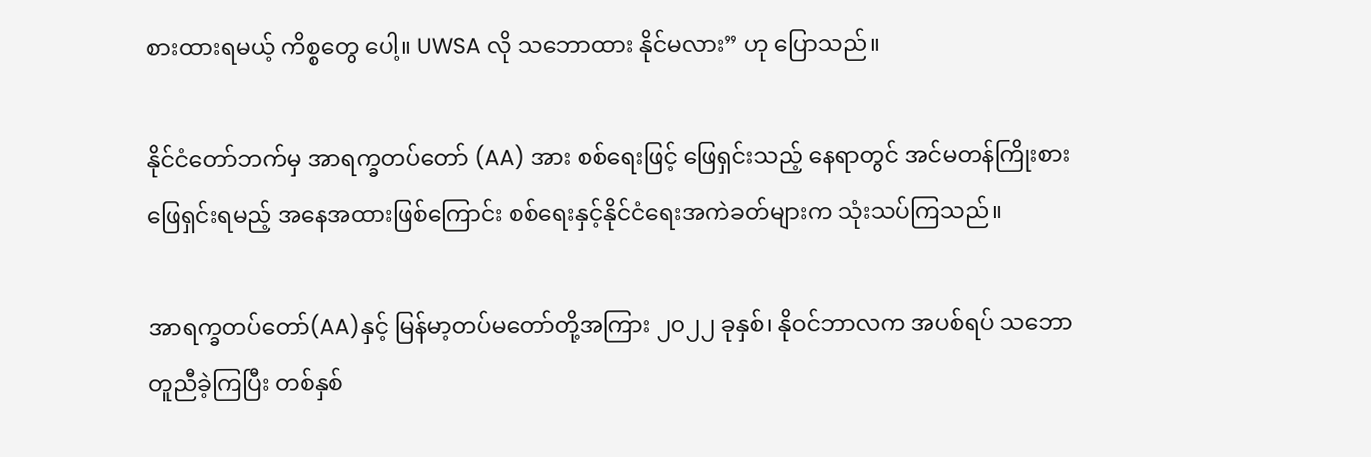စားထားရမယ့် ကိစ္စတွေ ပေါ့။ UWSA လို သဘောထား နိုင်မလား” ဟု ပြောသည်။

နိုင်ငံတော်ဘက်မှ အာရက္ခတပ်တော် (AA) အား စစ်ရေးဖြင့် ဖြေရှင်းသည့် နေရာတွင် အင်မတန်ကြိုးစား ဖြေရှင်းရမည့် အနေအထားဖြစ်ကြောင်း စစ်ရေးနှင့်နိုင်ငံရေးအကဲခတ်များက သုံးသပ်ကြသည်။

အာရက္ခတပ်တော်(AA)နှင့် မြန်မာ့တပ်မတော်တို့အကြား ၂၀၂၂ ခုနှစ်၊ နိုဝင်ဘာလက အပစ်ရပ် သဘော တူညီခဲ့ကြပြီး တစ်နှစ်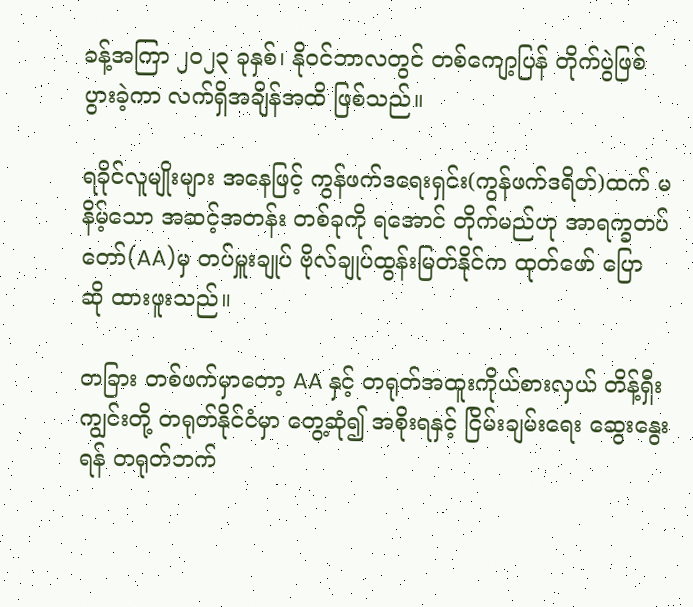ခန့်အကြာ ၂၀၂၃ ခုနှစ်၊ နိုဝင်ဘာလတွင် တစ်ကျော့ပြန် တိုက်ပွဲဖြစ်ပွားခဲ့ကာ လက်ရှိအချိန်အထိ ဖြစ်သည်။

ရခိုင်လူမျိုးများ အနေဖြင့် ကွန်ဖက်ဒရေးရှင်း(ကွန်ဖက်ဒရိတ်)ထက် မနိမ့်သော အဆင့်အတန်း တစ်ခုကို ရအောင် တိုက်မည်ဟု အာရက္ခတပ်တော်(AA)မှ တပ်မှူးချုပ် ဗိုလ်ချုပ်ထွန်းမြတ်နိုင်က ထုတ်ဖော် ပြော ဆို ထားဖူးသည်။

တခြား တစ်ဖက်မှာတော့ AA နှင့် တရုတ်အထူးကိုယ်စားလှယ် တိန့်ရှီးကျွင်းတို့ တရုတ်နိုင်ငံမှာ တွေ့ဆုံ၍ အစိုးရနှင့် ငြိမ်းချမ်းရေး ဆွေးနွေးရန် တရုတ်ဘက်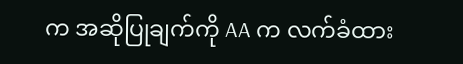က အဆိုပြုချက်ကို AA က လက်ခံထား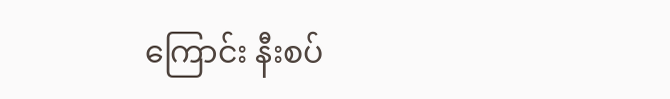ကြောင်း နီးစပ်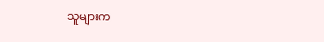သူများက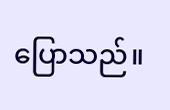ပြောသည်။